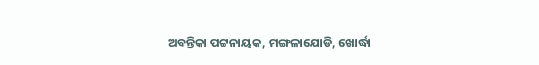ଅବନ୍ତିକା ପଟ୍ଟନାୟକ, ମଙ୍ଗଳାଯୋଡି, ଖୋର୍ଦ୍ଧା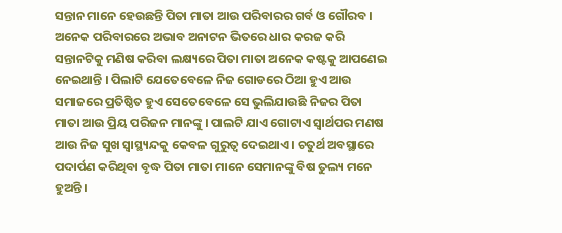ସନ୍ତାନ ମାନେ ହେଉଛନ୍ତି ପିତା ମାତା ଆଉ ପରିବାରର ଗର୍ବ ଓ ଗୌରବ । ଅନେକ ପରିବାରରେ ଅଭାବ ଅନାଟନ ଭିତରେ ଧାର କରଜ କରି ସନ୍ତାନଟିକୁ ମଣିଷ କରିବା ଲକ୍ଷ୍ୟରେ ପିତା ମାତା ଅନେକ କଷ୍ଟକୁ ଆପଣେଇ ନେଇଥାନ୍ତି । ପିଲାଟି ଯେତେବେଳେ ନିଜ ଗୋଡରେ ଠିଆ ହୁଏ ଆଉ ସମାଜରେ ପ୍ରତିଷ୍ଠିତ ହୁଏ ସେତେବେଳେ ସେ ଭୁଲିଯାଉଛି ନିଜର ପିତା ମାତା ଆଉ ପ୍ରିୟ ପରିଜନ ମାନଙ୍କୁ । ପାଲଟି ଯାଏ ଗୋଟାଏ ସ୍ୱାର୍ଥପର ମଣଷ ଆଉ ନିଜ ସୁଖ ସ୍ୱାସ୍ଥ୍ୟନ୍ଦକୁ କେବଳ ଗୁରୁତ୍ୱ ଦେଇଥାଏ । ଚତୁର୍ଥ ଅବସ୍ଥାରେ ପଦାର୍ପଣ କରିଥିବା ବୃଦ୍ଧ ପିତା ମାତା ମାନେ ସେମାନଙ୍କୁ ବିଷ ତୁଲ୍ୟ ମନେ ହୁଅନ୍ତି ।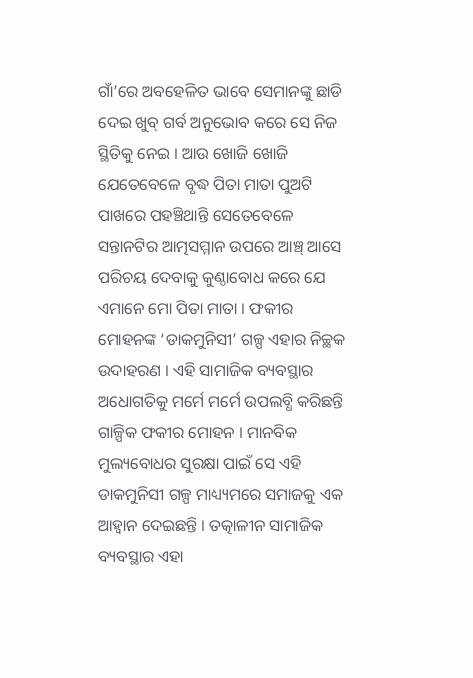ଗାଁ’ରେ ଅବହେଳିତ ଭାବେ ସେମାନଙ୍କୁ ଛାଡି ଦେଇ ଖୁବ୍ ଗର୍ବ ଅନୁଭୋବ କରେ ସେ ନିଜ ସ୍ଥିତିକୁ ନେଇ । ଆଉ ଖୋଜି ଖୋଜି ଯେତେବେଳେ ବୃଦ୍ଧ ପିତା ମାତା ପୁଅଟି ପାଖରେ ପହଞ୍ଚିଥାନ୍ତି ସେତେବେଳେ ସନ୍ତାନଟିର ଆତ୍ମସମ୍ମାନ ଉପରେ ଆଞ୍ଚ୍ ଆସେ ପରିଚୟ ଦେବାକୁ କୁଣ୍ଠାବୋଧ କରେ ଯେ ଏମାନେ ମୋ ପିତା ମାତା । ଫକୀର ମୋହନଙ୍କ ‘ଡାକମୁନିସୀ’ ଗଳ୍ପ ଏହାର ନିଚ୍ଛକ ଉଦାହରଣ । ଏହି ସାମାଜିକ ବ୍ୟବସ୍ଥାର ଅଧୋଗତିକୁ ମର୍ମେ ମର୍ମେ ଉପଲବ୍ଧି କରିଛନ୍ତି ଗାଳ୍ପିକ ଫକୀର ମୋହନ । ମାନବିକ ମୁଲ୍ୟବୋଧର ସୁରକ୍ଷା ପାଇଁ ସେ ଏହି ଡାକମୁନିସୀ ଗଳ୍ପ ମାଧ୍ୟ୍ୟମରେ ସମାଜକୁ ଏକ ଆହ୍ୱାନ ଦେଇଛନ୍ତି । ତତ୍କାଳୀନ ସାମାଜିକ ବ୍ୟବସ୍ଥାର ଏହା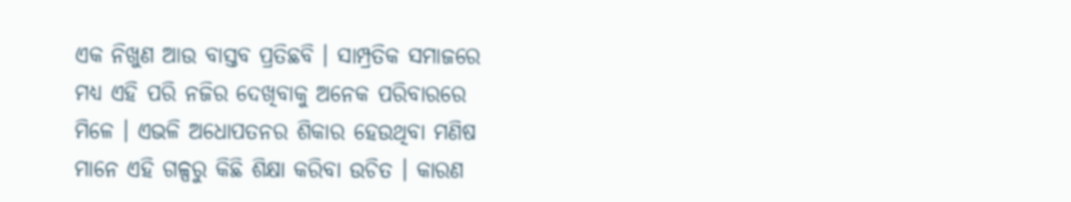ଏକ ନିଖୁଣ ଆଉ ବାସ୍ତବ ପ୍ରତିଛବି । ସାମ୍ପ୍ରତିକ ସମାଜରେ ମଧ୍ୟ ଏହି ପରି ନଜିର ଦେଖିବାକୁ ଅନେକ ପରିବାରରେ ମିଳେ । ଏଭଳି ଅଧୋପତନର ଶିକାର ହେଉଥିବା ମଣିଷ ମାନେ ଏହି ଗଳ୍ପରୁ କିଛି ଶିକ୍ଷା କରିବା ଉଚିତ । କାରଣ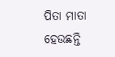ପିତା ମାତା ହେଉଛନ୍ତି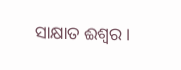ସାକ୍ଷାତ ଈଶ୍ୱର ।